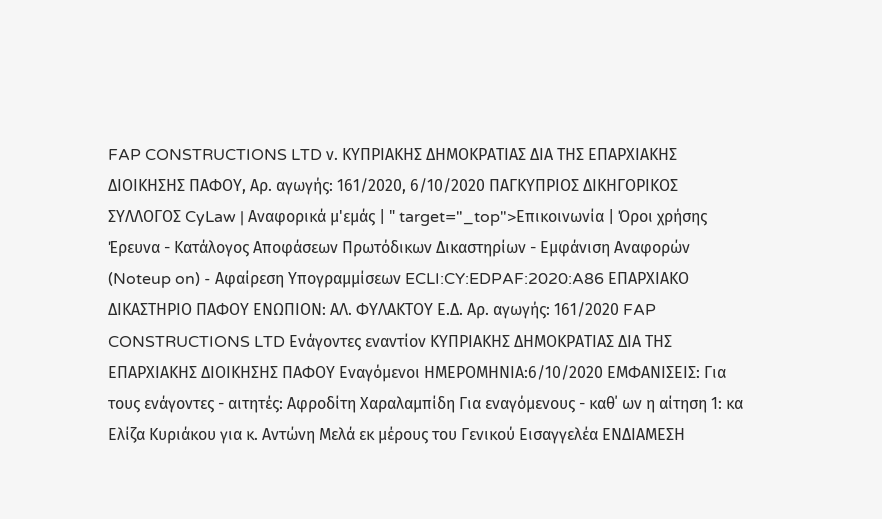FAP CONSTRUCTIONS LTD ν. ΚΥΠΡΙΑΚΗΣ ΔΗΜΟΚΡΑΤΙΑΣ ΔΙΑ ΤΗΣ ΕΠΑΡΧΙΑΚΗΣ ΔΙΟΙΚΗΣΗΣ ΠΑΦΟΥ, Αρ. αγωγής: 161/2020, 6/10/2020 ΠΑΓΚΥΠΡΙΟΣ ΔΙΚΗΓΟΡΙΚΟΣ ΣΥΛΛΟΓΟΣ CyLaw | Αναφορικά μ'εμάς | " target="_top">Επικοινωνία | Όροι χρήσης Έρευνα - Κατάλογος Αποφάσεων Πρωτόδικων Δικαστηρίων - Εμφάνιση Αναφορών (Noteup on) - Αφαίρεση Υπογραμμίσεων ECLI:CY:EDPAF:2020:A86 ΕΠΑΡΧΙΑΚΟ ΔΙΚΑΣΤΗΡΙΟ ΠΑΦΟΥ ΕΝΩΠΙΟΝ: ΑΛ. ΦΥΛΑΚΤΟΥ Ε.Δ. Αρ. αγωγής: 161/2020 FAP CONSTRUCTIONS LTD Ενάγoντες εναντίον ΚΥΠΡΙΑΚΗΣ ΔΗΜΟΚΡΑΤΙΑΣ ΔΙΑ ΤΗΣ ΕΠΑΡΧΙΑΚΗΣ ΔΙΟΙΚΗΣΗΣ ΠΑΦΟΥ Εναγόμενοι ΗΜΕΡΟΜΗΝΙΑ:6/10/2020 ΕΜΦΑΝΙΣΕΙΣ: Για τους ενάγοντες - αιτητές: Αφροδίτη Χαραλαμπίδη Για εναγόμενους - καθ΄ ων η αίτηση 1: κα Ελίζα Κυριάκου για κ. Αντώνη Μελά εκ μέρους του Γενικού Εισαγγελέα ΕΝΔΙΑΜΕΣΗ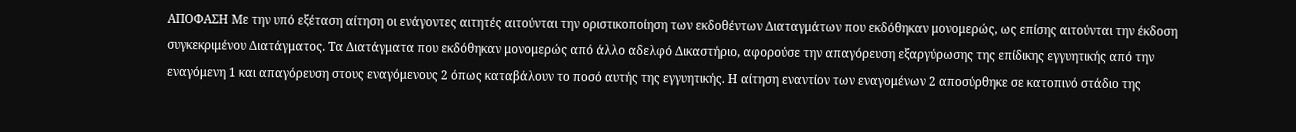ΑΠΟΦΑΣΗ Με την υπό εξέταση αίτηση οι ενάγοντες αιτητές αιτούνται την οριστικοποίηση των εκδοθέντων Διαταγμάτων που εκδόθηκαν μονομερώς, ως επίσης αιτούνται την έκδοση συγκεκριμένου Διατάγματος. Τα Διατάγματα που εκδόθηκαν μονομερώς από άλλο αδελφό Δικαστήριο, αφορούσε την απαγόρευση εξαργύρωσης της επίδικης εγγυητικής από την εναγόμενη 1 και απαγόρευση στους εναγόμενους 2 όπως καταβάλουν το ποσό αυτής της εγγυητικής. Η αίτηση εναντίον των εναγομένων 2 αποσύρθηκε σε κατοπινό στάδιο της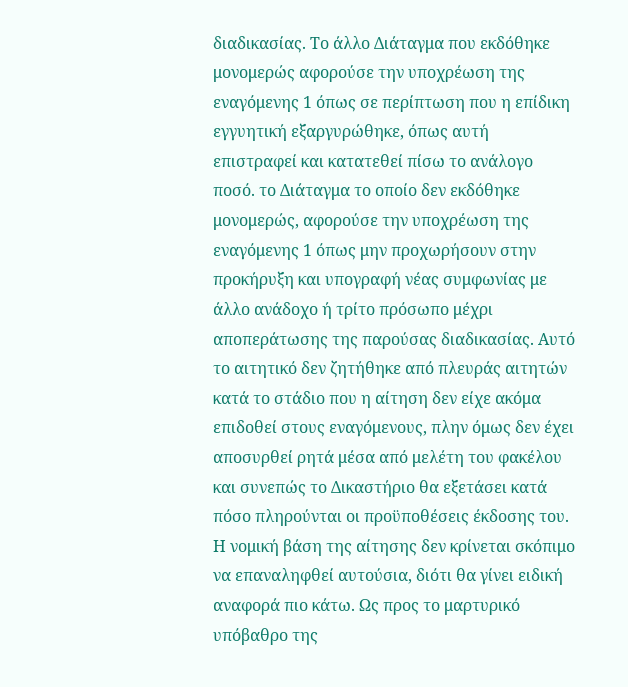διαδικασίας. Το άλλο Διάταγμα που εκδόθηκε μονομερώς αφορούσε την υποχρέωση της εναγόμενης 1 όπως σε περίπτωση που η επίδικη εγγυητική εξαργυρώθηκε, όπως αυτή επιστραφεί και κατατεθεί πίσω το ανάλογο ποσό. το Διάταγμα το οποίο δεν εκδόθηκε μονομερώς, αφορούσε την υποχρέωση της εναγόμενης 1 όπως μην προχωρήσουν στην προκήρυξη και υπογραφή νέας συμφωνίας με άλλο ανάδοχο ή τρίτο πρόσωπο μέχρι αποπεράτωσης της παρούσας διαδικασίας. Αυτό το αιτητικό δεν ζητήθηκε από πλευράς αιτητών κατά το στάδιο που η αίτηση δεν είχε ακόμα επιδοθεί στους εναγόμενους, πλην όμως δεν έχει αποσυρθεί ρητά μέσα από μελέτη του φακέλου και συνεπώς το Δικαστήριο θα εξετάσει κατά πόσο πληρούνται οι προϋποθέσεις έκδοσης του. Η νομική βάση της αίτησης δεν κρίνεται σκόπιμο να επαναληφθεί αυτούσια, διότι θα γίνει ειδική αναφορά πιο κάτω. Ως προς το μαρτυρικό υπόβαθρο της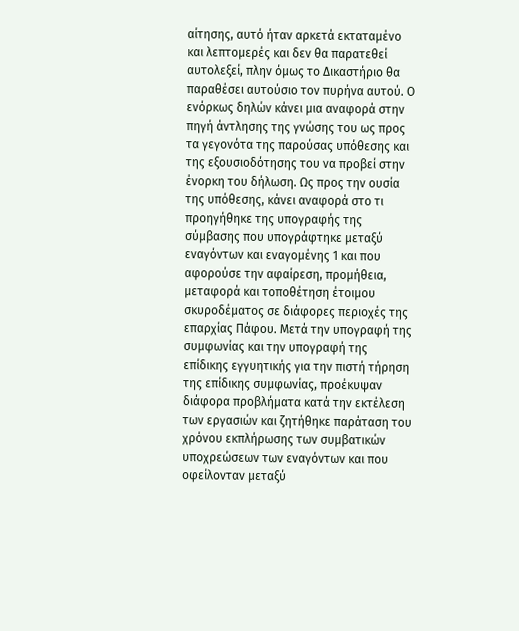αίτησης, αυτό ήταν αρκετά εκταταμένο και λεπτομερές και δεν θα παρατεθεί αυτολεξεί, πλην όμως το Δικαστήριο θα παραθέσει αυτούσιο τον πυρήνα αυτού. Ο ενόρκως δηλών κάνει μια αναφορά στην πηγή άντλησης της γνώσης του ως προς τα γεγονότα της παρούσας υπόθεσης και της εξουσιοδότησης του να προβεί στην ένορκη του δήλωση. Ως προς την ουσία της υπόθεσης, κάνει αναφορά στο τι προηγήθηκε της υπογραφής της σύμβασης που υπογράφτηκε μεταξύ εναγόντων και εναγομένης 1 και που αφορούσε την αφαίρεση, προμήθεια, μεταφορά και τοποθέτηση έτοιμου σκυροδέματος σε διάφορες περιοχές της επαρχίας Πάφου. Μετά την υπογραφή της συμφωνίας και την υπογραφή της επίδικης εγγυητικής για την πιστή τήρηση της επίδικης συμφωνίας, προέκυψαν διάφορα προβλήματα κατά την εκτέλεση των εργασιών και ζητήθηκε παράταση του χρόνου εκπλήρωσης των συμβατικών υποχρεώσεων των εναγόντων και που οφείλονταν μεταξύ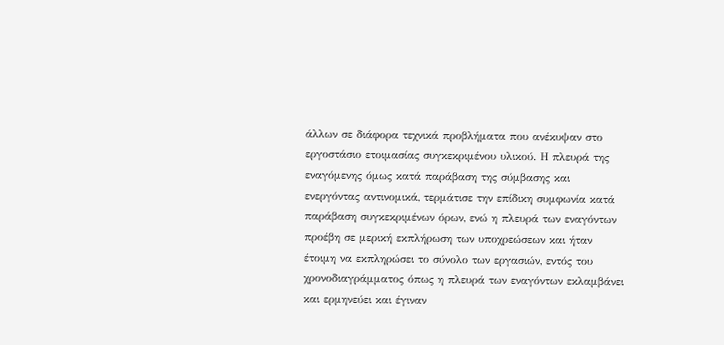άλλων σε διάφορα τεχνικά προβλήματα που ανέκυψαν στο εργοστάσιο ετοιμασίας συγκεκριμένου υλικού. Η πλευρά της εναγόμενης όμως κατά παράβαση της σύμβασης και ενεργόντας αντινομικά, τερμάτισε την επίδικη συμφωνία κατά παράβαση συγκεκριμένων όρων, ενώ η πλευρά των εναγόντων προέβη σε μερική εκπλήρωση των υποχρεώσεων και ήταν έτοιμη να εκπληρώσει το σύνολο των εργασιών, εντός του χρονοδιαγράμματος όπως η πλευρά των εναγόντων εκλαμβάνει και ερμηνεύει και έγιναν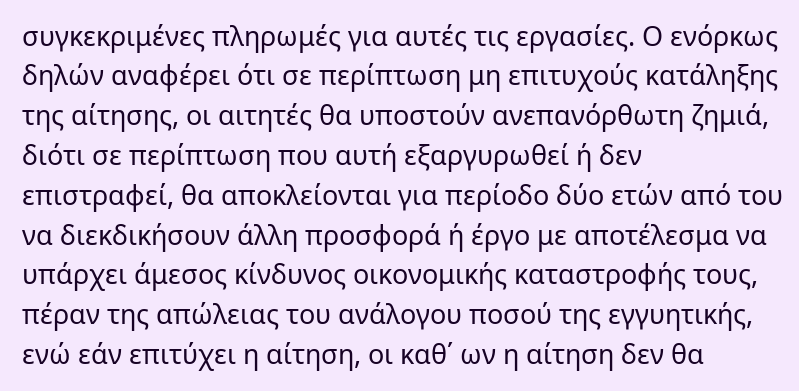συγκεκριμένες πληρωμές για αυτές τις εργασίες. Ο ενόρκως δηλών αναφέρει ότι σε περίπτωση μη επιτυχούς κατάληξης της αίτησης, οι αιτητές θα υποστούν ανεπανόρθωτη ζημιά, διότι σε περίπτωση που αυτή εξαργυρωθεί ή δεν επιστραφεί, θα αποκλείονται για περίοδο δύο ετών από του να διεκδικήσουν άλλη προσφορά ή έργο με αποτέλεσμα να υπάρχει άμεσος κίνδυνος οικονομικής καταστροφής τους, πέραν της απώλειας του ανάλογου ποσού της εγγυητικής, ενώ εάν επιτύχει η αίτηση, οι καθ΄ ων η αίτηση δεν θα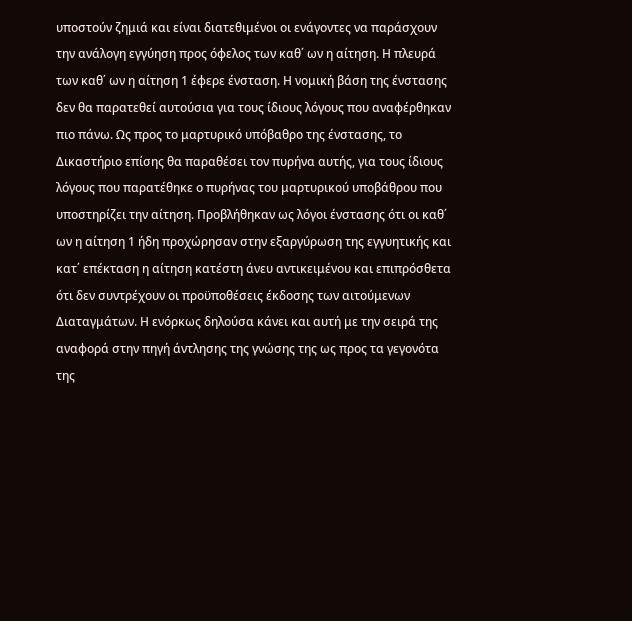υποστούν ζημιά και είναι διατεθιμένοι οι ενάγοντες να παράσχουν την ανάλογη εγγύηση προς όφελος των καθ΄ ων η αίτηση. Η πλευρά των καθ΄ ων η αίτηση 1 έφερε ένσταση. Η νομική βάση της ένστασης δεν θα παρατεθεί αυτούσια για τους ίδιους λόγους που αναφέρθηκαν πιο πάνω. Ως προς το μαρτυρικό υπόβαθρο της ένστασης, το Δικαστήριο επίσης θα παραθέσει τον πυρήνα αυτής, για τους ίδιους λόγους που παρατέθηκε ο πυρήνας του μαρτυρικού υποβάθρου που υποστηρίζει την αίτηση. Προβλήθηκαν ως λόγοι ένστασης ότι οι καθ΄ ων η αίτηση 1 ήδη προχώρησαν στην εξαργύρωση της εγγυητικής και κατ΄ επέκταση η αίτηση κατέστη άνευ αντικειμένου και επιπρόσθετα ότι δεν συντρέχουν οι προϋποθέσεις έκδοσης των αιτούμενων Διαταγμάτων. Η ενόρκως δηλούσα κάνει και αυτή με την σειρά της αναφορά στην πηγή άντλησης της γνώσης της ως προς τα γεγονότα της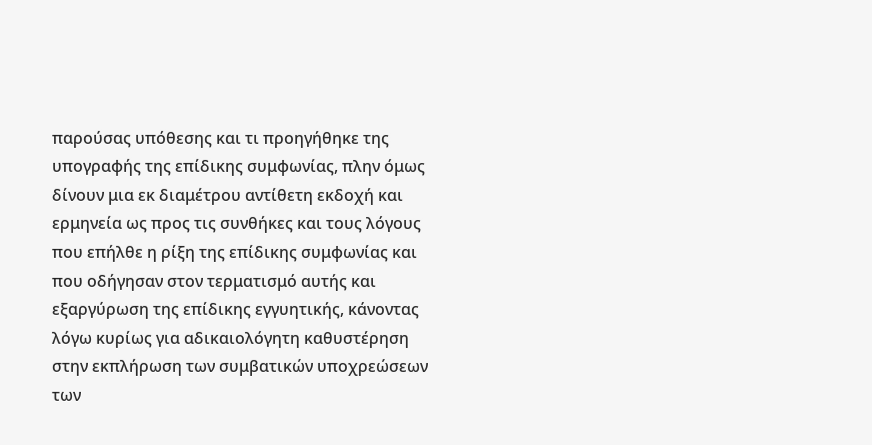παρούσας υπόθεσης και τι προηγήθηκε της υπογραφής της επίδικης συμφωνίας, πλην όμως δίνουν μια εκ διαμέτρου αντίθετη εκδοχή και ερμηνεία ως προς τις συνθήκες και τους λόγους που επήλθε η ρίξη της επίδικης συμφωνίας και που οδήγησαν στον τερματισμό αυτής και εξαργύρωση της επίδικης εγγυητικής, κάνοντας λόγω κυρίως για αδικαιολόγητη καθυστέρηση στην εκπλήρωση των συμβατικών υποχρεώσεων των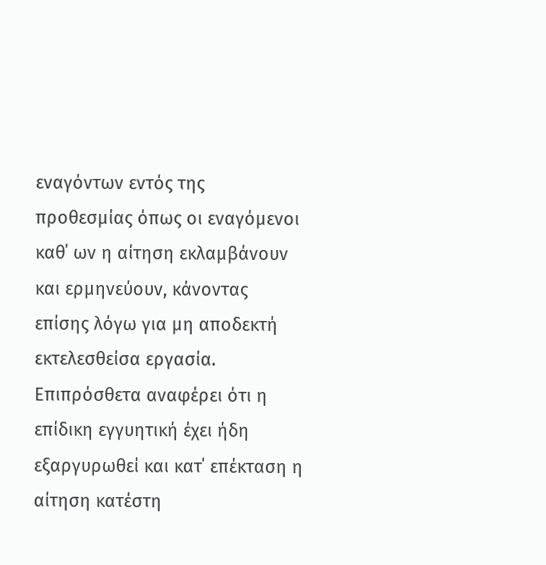εναγόντων εντός της προθεσμίας όπως οι εναγόμενοι καθ΄ ων η αίτηση εκλαμβάνουν και ερμηνεύουν, κάνοντας επίσης λόγω για μη αποδεκτή εκτελεσθείσα εργασία. Επιπρόσθετα αναφέρει ότι η επίδικη εγγυητική έχει ήδη εξαργυρωθεί και κατ΄ επέκταση η αίτηση κατέστη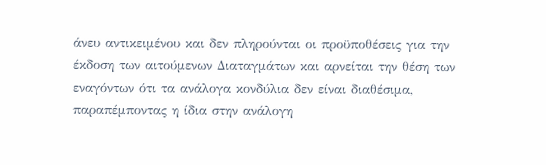άνευ αντικειμένου και δεν πληρούνται οι προϋποθέσεις για την έκδοση των αιτούμενων Διαταγμάτων και αρνείται την θέση των εναγόντων ότι τα ανάλογα κονδύλια δεν είναι διαθέσιμα, παραπέμποντας η ίδια στην ανάλογη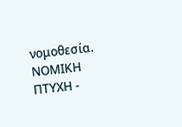νομοθεσία. ΝΟΜΙΚΗ ΠΤΥΧΗ -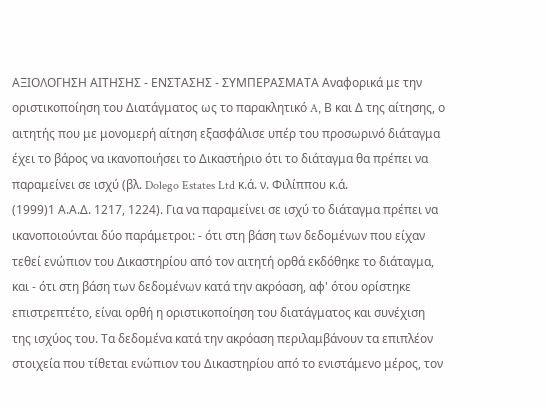ΑΞΙΟΛΟΓΗΣΗ ΑΙΤΗΣΗΣ - ΕΝΣΤΑΣΗΣ - ΣΥΜΠΕΡΑΣΜΑΤΑ Αναφορικά με την οριστικοποίηση του Διατάγματος ως το παρακλητικό A, Β και Δ της αίτησης, ο αιτητής που με μονομερή αίτηση εξασφάλισε υπέρ του προσωρινό διάταγμα έχει το βάρος να ικανοποιήσει το Δικαστήριο ότι το διάταγμα θα πρέπει να παραμείνει σε ισχύ (βλ. Dolego Estates Ltd κ.ά. ν. Φιλίππου κ.ά.
(1999)1 Α.Α.Δ. 1217, 1224). Για να παραμείνει σε ισχύ το διάταγμα πρέπει να ικανοποιούνται δύο παράμετροι: - ότι στη βάση των δεδομένων που είχαν τεθεί ενώπιον του Δικαστηρίου από τον αιτητή ορθά εκδόθηκε το διάταγμα, και - ότι στη βάση των δεδομένων κατά την ακρόαση, αφ' ότου ορίστηκε επιστρεπτέτο, είναι ορθή η οριστικοποίηση του διατάγματος και συνέχιση της ισχύος του. Τα δεδομένα κατά την ακρόαση περιλαμβάνουν τα επιπλέον στοιχεία που τίθεται ενώπιον του Δικαστηρίου από το ενιστάμενο μέρος, τον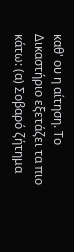καθ' ου η αίτηση. Το Δικαστήριο εξετάζει τα πιο κάτω: (α) Σοβαρό ζήτημα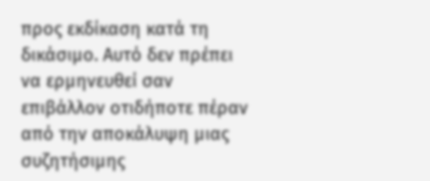προς εκδίκαση κατά τη δικάσιμο. Αυτό δεν πρέπει να ερμηνευθεί σαν επιβάλλον οτιδήποτε πέραν από την αποκάλυψη μιας συζητήσιμης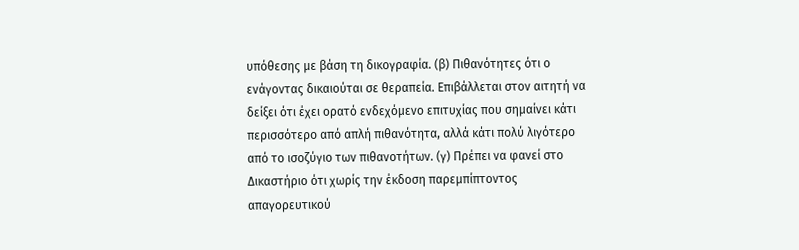υπόθεσης με βάση τη δικογραφία. (β) Πιθανότητες ότι ο ενάγοντας δικαιούται σε θεραπεία. Επιβάλλεται στον αιτητή να δείξει ότι έχει ορατό ενδεχόμενο επιτυχίας που σημαίνει κάτι περισσότερο από απλή πιθανότητα, αλλά κάτι πολύ λιγότερο από το ισοζύγιο των πιθανοτήτων. (γ) Πρέπει να φανεί στο Δικαστήριο ότι χωρίς την έκδοση παρεμπίπτοντος απαγορευτικού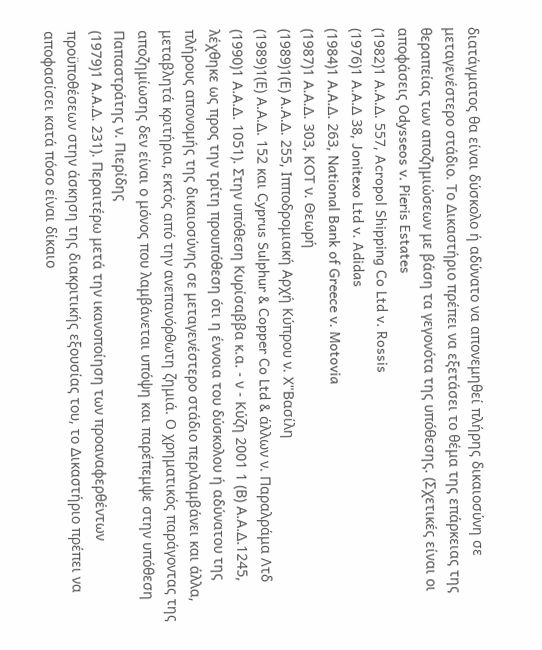διατάγματος θα είναι δύσκολο ή αδύνατο να απονεμηθεί πλήρης δικαιοσύνη σε μεταγενέστερο στάδιο. Το Δικαστήριο πρέπει να εξετάσει το θέμα της επάρκειας της θεραπείας των αποζημιώσεων με βάση τα γεγονότα της υπόθεσης. (Σχετικές είναι οι αποφάσεις Odysseos v. Pieris Estates
(1982)1 Α.Α.Δ. 557, Acropol Shipping Co Ltd v. Rossis
(1976)1 Α.Α.Δ 38, Jonitexo Ltd v. Adidas
(1984)1 Α.Α.Δ. 263, National Bank of Greece v. Motovia
(1987)1 Α.Α.Δ. 303, ΚΟΤ ν. Θεωρή
(1989)1(Ε) Α.Α.Δ. 255, Ιπποδρομιακή Αρχή Κύπρου ν. Χ"Βασίλη
(1989)1(Ε) Α.Α.Δ. 152 και Cyprus Sulphur & Copper Co Ltd & άλλων ν. Παραλράμα Λτδ
(1990)1 Α.Α.Δ. 1051). Στην υπόθεση Κυρίσαββα κ.α. - ν - Κύζη 2001 1 (Β) Α.Α.Δ.1245, λέχθηκε ως προς την τρίτη προυπόθεση ότι η έννοια του δύσκολου ή αδύνατου της πλήρους απονομής της δικαιοσύνης σε μεταγενέστερο στάδιο περιλαμβάνει και άλλα, μεταβλητά κριτήρια, εκτός από την ανεπανόρθωτη ζημιά. Ο χρηματικός παράγοντας της αποζημίωσης δεν είναι ο μόνος που λαμβάνεται υπόψη και παρέπεμψε στην υπόθεση Παπαστράτης ν. Πιερίδης
(1979)1 Α.Α.Δ. 231). Περαιτέρω μετά την ικανοποίηση των προαναφερθέντων προϋποθέσεων στην άσκηση της διακριτικής εξουσίας του, το Δικαστήριο πρέπει να αποφασίσει κατά πόσο είναι δίκαιο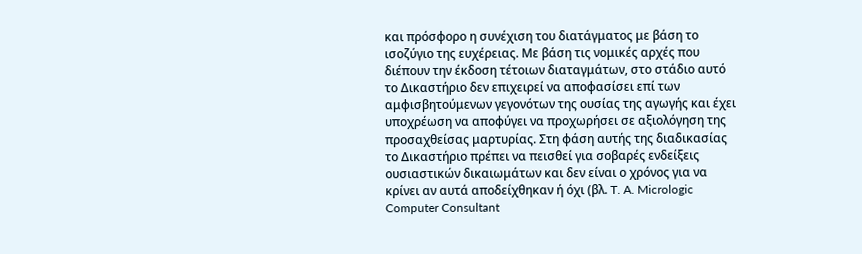και πρόσφορο η συνέχιση του διατάγματος με βάση το ισοζύγιο της ευχέρειας. Με βάση τις νομικές αρχές που διέπουν την έκδοση τέτοιων διαταγμάτων, στο στάδιο αυτό το Δικαστήριο δεν επιχειρεί να αποφασίσει επί των αμφισβητούμενων γεγονότων της ουσίας της αγωγής και έχει υποχρέωση να αποφύγει να προχωρήσει σε αξιολόγηση της προσαχθείσας μαρτυρίας. Στη φάση αυτής της διαδικασίας το Δικαστήριο πρέπει να πεισθεί για σοβαρές ενδείξεις ουσιαστικών δικαιωμάτων και δεν είναι ο χρόνος για να κρίνει αν αυτά αποδείχθηκαν ή όχι (βλ. T. A. Micrologic Computer Consultant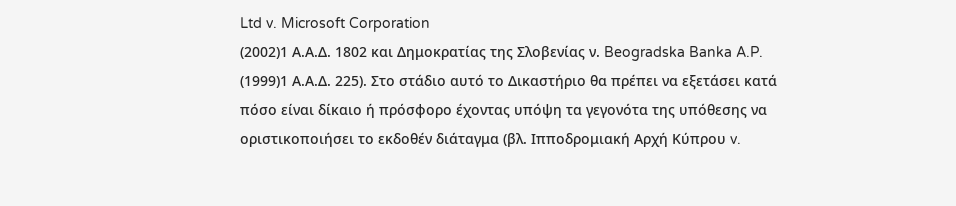Ltd v. Microsoft Corporation
(2002)1 Α.Α.Δ. 1802 και Δημοκρατίας της Σλοβενίας ν. Beogradska Banka A.P.
(1999)1 Α.Α.Δ. 225). Στο στάδιο αυτό το Δικαστήριο θα πρέπει να εξετάσει κατά πόσο είναι δίκαιο ή πρόσφορο έχοντας υπόψη τα γεγονότα της υπόθεσης να οριστικοποιήσει το εκδοθέν διάταγμα (βλ. Ιπποδρομιακή Αρχή Κύπρου v.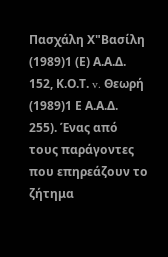Πασχάλη Χ"Βασίλη
(1989)1 (Ε) Α.Α.Δ. 152, Κ.Ο.Τ. v. Θεωρή
(1989)1 Ε Α.Α.Δ. 255). Ένας από τους παράγοντες που επηρεάζουν το ζήτημα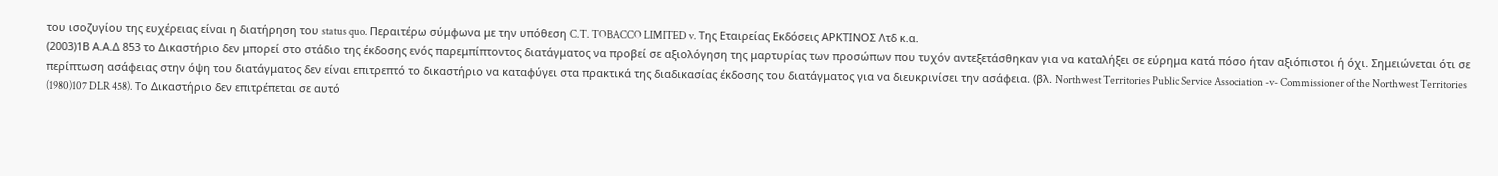του ισοζυγίου της ευχέρειας είναι η διατήρηση του status quo. Περαιτέρω σύμφωνα με την υπόθεση C.T. TOBACCO LIMITED v. Της Εταιρείας Εκδόσεις ΑΡΚΤΙΝΟΣ Λτδ κ.α.
(2003)1Β Α.Α.Δ 853 το Δικαστήριο δεν μπορεί στο στάδιο της έκδοσης ενός παρεμπίπτοντος διατάγματος να προβεί σε αξιολόγηση της μαρτυρίας των προσώπων που τυχόν αντεξετάσθηκαν για να καταλήξει σε εύρημα κατά πόσο ήταν αξιόπιστοι ή όχι. Σημειώνεται ότι σε περίπτωση ασάφειας στην όψη του διατάγματος δεν είναι επιτρεπτό το δικαστήριο να καταφύγει στα πρακτικά της διαδικασίας έκδοσης του διατάγματος για να διευκρινίσει την ασάφεια. (βλ. Northwest Territories Public Service Association -v- Commissioner of the Northwest Territories
(1980)107 DLR 458). Το Δικαστήριο δεν επιτρέπεται σε αυτό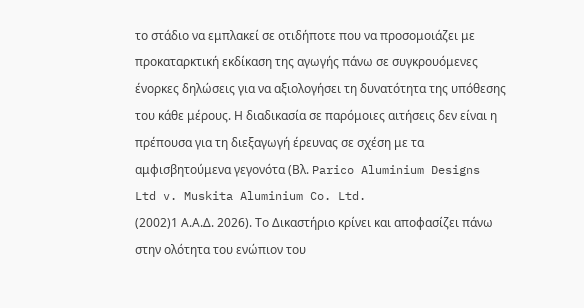το στάδιο να εμπλακεί σε οτιδήποτε που να προσομοιάζει με προκαταρκτική εκδίκαση της αγωγής πάνω σε συγκρουόμενες ένορκες δηλώσεις για να αξιολογήσει τη δυνατότητα της υπόθεσης του κάθε μέρους. Η διαδικασία σε παρόμοιες αιτήσεις δεν είναι η πρέπουσα για τη διεξαγωγή έρευνας σε σχέση με τα αμφισβητούμενα γεγονότα (Βλ. Parico Aluminium Designs Ltd v. Muskita Aluminium Co. Ltd.
(2002)1 Α.Α.Δ. 2026). Το Δικαστήριο κρίνει και αποφασίζει πάνω στην ολότητα του ενώπιον του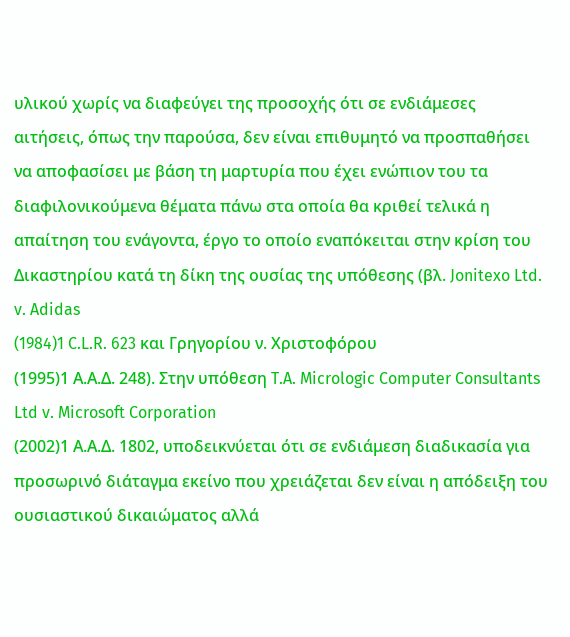υλικού χωρίς να διαφεύγει της προσοχής ότι σε ενδιάμεσες αιτήσεις, όπως την παρούσα, δεν είναι επιθυμητό να προσπαθήσει να αποφασίσει με βάση τη μαρτυρία που έχει ενώπιον του τα διαφιλονικούμενα θέματα πάνω στα οποία θα κριθεί τελικά η απαίτηση του ενάγοντα, έργο το οποίο εναπόκειται στην κρίση του Δικαστηρίου κατά τη δίκη της ουσίας της υπόθεσης (βλ. Jonitexo Ltd. v. Adidas
(1984)1 C.L.R. 623 και Γρηγορίου ν. Χριστοφόρου
(1995)1 Α.Α.Δ. 248). Στην υπόθεση T.A. Micrologic Computer Consultants Ltd v. Microsoft Corporation
(2002)1 Α.Α.Δ. 1802, υποδεικνύεται ότι σε ενδιάμεση διαδικασία για προσωρινό διάταγμα εκείνο που χρειάζεται δεν είναι η απόδειξη του ουσιαστικού δικαιώματος αλλά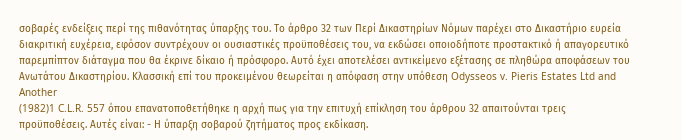σοβαρές ενδείξεις περί της πιθανότητας ύπαρξης του. Το άρθρο 32 των Περί Δικαστηρίων Νόμων παρέχει στο Δικαστήριο ευρεία διακριτική ευχέρεια, εφόσον συντρέχουν οι ουσιαστικές προϋποθέσεις του, να εκδώσει οποιοδήποτε προστακτικό ή απαγορευτικό παρεμπίπτον διάταγμα που θα έκρινε δίκαιο ή πρόσφορο. Αυτό έχει αποτελέσει αντικείμενο εξέτασης σε πληθώρα αποφάσεων του Ανωτάτου Δικαστηρίου. Κλασσική επί του προκειμένου θεωρείται η απόφαση στην υπόθεση Odysseos v. Pieris Estates Ltd and Another
(1982)1 C.L.R. 557 όπου επανατοποθετήθηκε η αρχή πως για την επιτυχή επίκληση του άρθρου 32 απαιτούνται τρεις προϋποθέσεις. Αυτές είναι: - Η ύπαρξη σοβαρού ζητήματος προς εκδίκαση.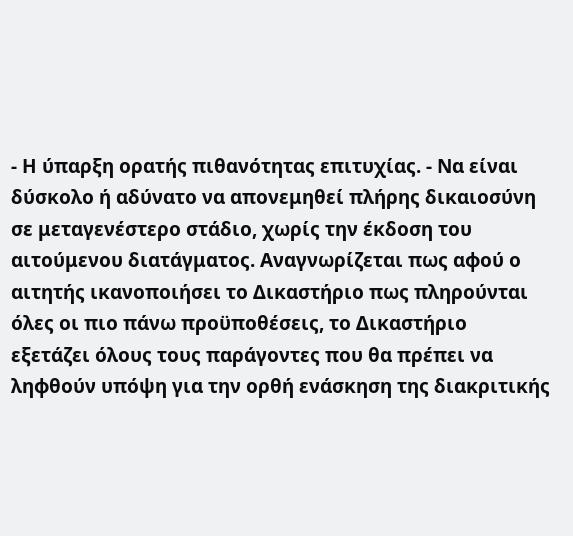- Η ύπαρξη ορατής πιθανότητας επιτυχίας. - Να είναι δύσκολο ή αδύνατο να απονεμηθεί πλήρης δικαιοσύνη σε μεταγενέστερο στάδιο, χωρίς την έκδοση του αιτούμενου διατάγματος. Αναγνωρίζεται πως αφού ο αιτητής ικανοποιήσει το Δικαστήριο πως πληρούνται όλες οι πιο πάνω προϋποθέσεις, το Δικαστήριο εξετάζει όλους τους παράγοντες που θα πρέπει να ληφθούν υπόψη για την ορθή ενάσκηση της διακριτικής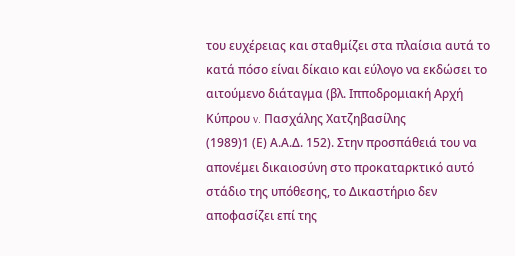του ευχέρειας και σταθμίζει στα πλαίσια αυτά το κατά πόσο είναι δίκαιο και εύλογο να εκδώσει το αιτούμενο διάταγμα (βλ. Ιπποδρομιακή Αρχή Κύπρου v. Πασχάλης Χατζηβασίλης
(1989)1 (Ε) Α.Α.Δ. 152). Στην προσπάθειά του να απονέμει δικαιοσύνη στο προκαταρκτικό αυτό στάδιο της υπόθεσης, το Δικαστήριο δεν αποφασίζει επί της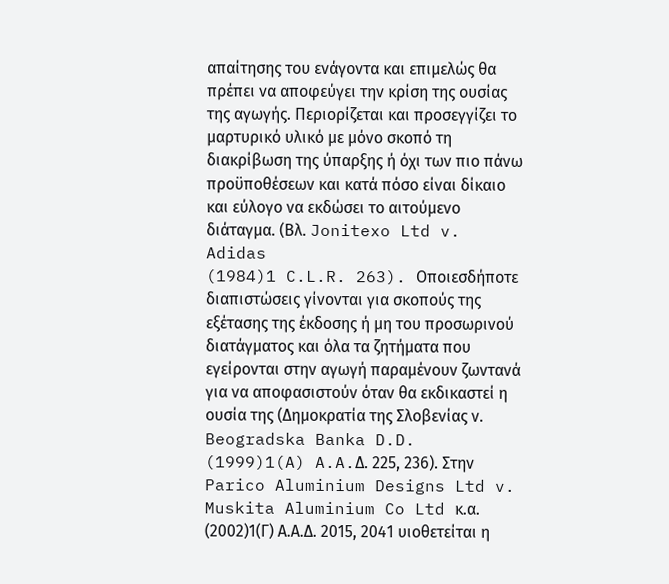απαίτησης του ενάγοντα και επιμελώς θα πρέπει να αποφεύγει την κρίση της ουσίας της αγωγής. Περιορίζεται και προσεγγίζει το μαρτυρικό υλικό με μόνο σκοπό τη διακρίβωση της ύπαρξης ή όχι των πιο πάνω προϋποθέσεων και κατά πόσο είναι δίκαιο και εύλογο να εκδώσει το αιτούμενο διάταγμα. (Βλ. Jonitexo Ltd v. Adidas
(1984)1 C.L.R. 263). Οποιεσδήποτε διαπιστώσεις γίνονται για σκοπούς της εξέτασης της έκδοσης ή μη του προσωρινού διατάγματος και όλα τα ζητήματα που εγείρονται στην αγωγή παραμένουν ζωντανά για να αποφασιστούν όταν θα εκδικαστεί η ουσία της (Δημοκρατία της Σλοβενίας ν. Beogradska Banka D.D.
(1999)1(A) A.A.Δ. 225, 236). Στην Parico Aluminium Designs Ltd v. Muskita Aluminium Co Ltd κ.α.
(2002)1(Γ) Α.Α.Δ. 2015, 2041 υιοθετείται η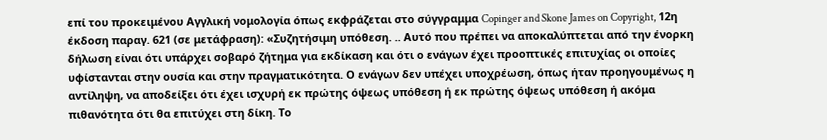επί του προκειμένου Αγγλική νομολογία όπως εκφράζεται στο σύγγραμμα Copinger and Skone James on Copyright, 12η έκδοση παραγ. 621 (σε μετάφραση): «Συζητήσιμη υπόθεση. .. Αυτό που πρέπει να αποκαλύπτεται από την ένορκη δήλωση είναι ότι υπάρχει σοβαρό ζήτημα για εκδίκαση και ότι ο ενάγων έχει προοπτικές επιτυχίας οι οποίες υφίστανται στην ουσία και στην πραγματικότητα. Ο ενάγων δεν υπέχει υποχρέωση, όπως ήταν προηγουμένως η αντίληψη, να αποδείξει ότι έχει ισχυρή εκ πρώτης όψεως υπόθεση ή εκ πρώτης όψεως υπόθεση ή ακόμα πιθανότητα ότι θα επιτύχει στη δίκη. Το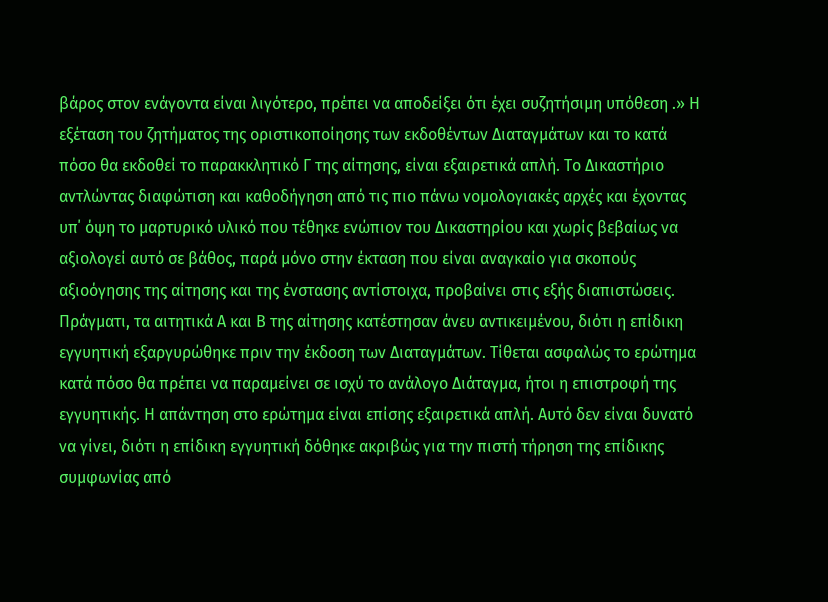βάρος στον ενάγοντα είναι λιγότερο, πρέπει να αποδείξει ότι έχει συζητήσιμη υπόθεση .» Η εξέταση του ζητήματος της οριστικοποίησης των εκδοθέντων Διαταγμάτων και το κατά πόσο θα εκδοθεί το παρακκλητικό Γ της αίτησης, είναι εξαιρετικά απλή. Το Δικαστήριο αντλώντας διαφώτιση και καθοδήγηση από τις πιο πάνω νομολογιακές αρχές και έχοντας υπ΄ όψη το μαρτυρικό υλικό που τέθηκε ενώπιον του Δικαστηρίου και χωρίς βεβαίως να αξιολογεί αυτό σε βάθος, παρά μόνο στην έκταση που είναι αναγκαίο για σκοπούς αξιοόγησης της αίτησης και της ένστασης αντίστοιχα, προβαίνει στις εξής διαπιστώσεις. Πράγματι, τα αιτητικά Α και Β της αίτησης κατέστησαν άνευ αντικειμένου, διότι η επίδικη εγγυητική εξαργυρώθηκε πριν την έκδοση των Διαταγμάτων. Τίθεται ασφαλώς το ερώτημα κατά πόσο θα πρέπει να παραμείνει σε ισχύ το ανάλογο Διάταγμα, ήτοι η επιστροφή της εγγυητικής. Η απάντηση στο ερώτημα είναι επίσης εξαιρετικά απλή. Αυτό δεν είναι δυνατό να γίνει, διότι η επίδικη εγγυητική δόθηκε ακριβώς για την πιστή τήρηση της επίδικης συμφωνίας από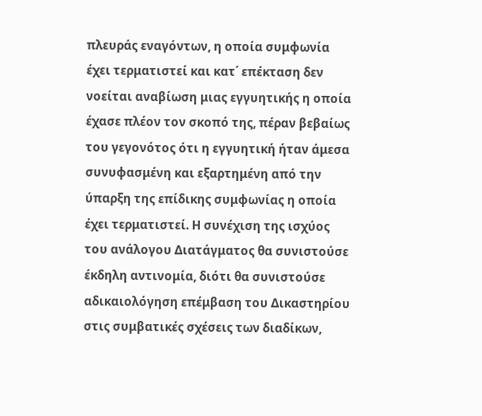πλευράς εναγόντων, η οποία συμφωνία έχει τερματιστεί και κατ΄ επέκταση δεν νοείται αναβίωση μιας εγγυητικής η οποία έχασε πλέον τον σκοπό της, πέραν βεβαίως του γεγονότος ότι η εγγυητική ήταν άμεσα συνυφασμένη και εξαρτημένη από την ύπαρξη της επίδικης συμφωνίας η οποία έχει τερματιστεί. Η συνέχιση της ισχύος του ανάλογου Διατάγματος θα συνιστούσε έκδηλη αντινομία, διότι θα συνιστούσε αδικαιολόγηση επέμβαση του Δικαστηρίου στις συμβατικές σχέσεις των διαδίκων,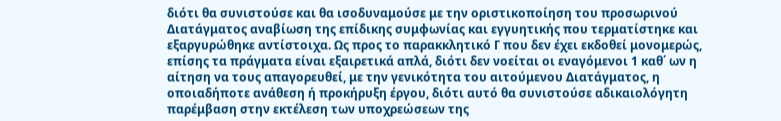διότι θα συνιστούσε και θα ισοδυναμούσε με την οριστικοποίηση του προσωρινού Διατάγματος αναβίωση της επίδικης συμφωνίας και εγγυητικής που τερματίστηκε και εξαργυρώθηκε αντίστοιχα. Ως προς το παρακκλητικό Γ που δεν έχει εκδοθεί μονομερώς, επίσης τα πράγματα είναι εξαιρετικά απλά, διότι δεν νοείται οι εναγόμενοι 1 καθ΄ ων η αίτηση να τους απαγορευθεί, με την γενικότητα του αιτούμενου Διατάγματος, η οποιαδήποτε ανάθεση ή προκήρυξη έργου, διότι αυτό θα συνιστούσε αδικαιολόγητη παρέμβαση στην εκτέλεση των υποχρεώσεων της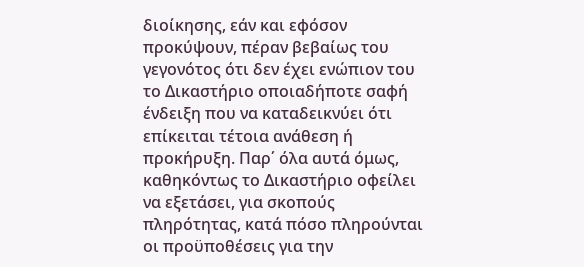διοίκησης, εάν και εφόσον προκύψουν, πέραν βεβαίως του γεγονότος ότι δεν έχει ενώπιον του το Δικαστήριο οποιαδήποτε σαφή ένδειξη που να καταδεικνύει ότι επίκειται τέτοια ανάθεση ή προκήρυξη. Παρ΄ όλα αυτά όμως, καθηκόντως το Δικαστήριο οφείλει να εξετάσει, για σκοπούς πληρότητας, κατά πόσο πληρούνται οι προϋποθέσεις για την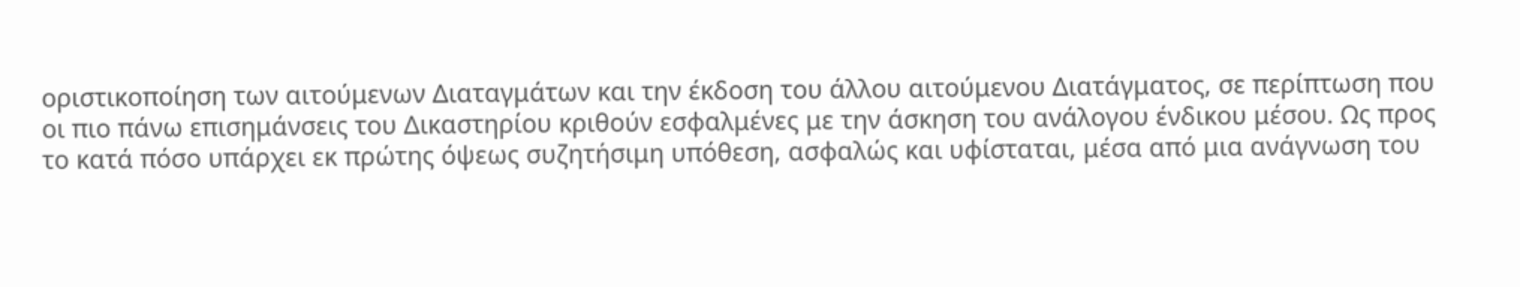οριστικοποίηση των αιτούμενων Διαταγμάτων και την έκδοση του άλλου αιτούμενου Διατάγματος, σε περίπτωση που οι πιο πάνω επισημάνσεις του Δικαστηρίου κριθούν εσφαλμένες με την άσκηση του ανάλογου ένδικου μέσου. Ως προς το κατά πόσο υπάρχει εκ πρώτης όψεως συζητήσιμη υπόθεση, ασφαλώς και υφίσταται, μέσα από μια ανάγνωση του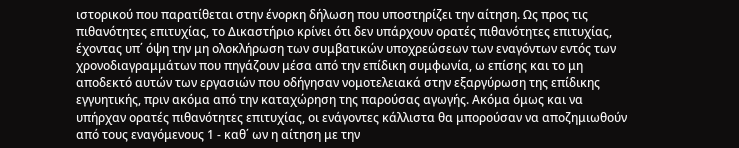ιστορικού που παρατίθεται στην ένορκη δήλωση που υποστηρίζει την αίτηση. Ως προς τις πιθανότητες επιτυχίας, το Δικαστήριο κρίνει ότι δεν υπάρχουν ορατές πιθανότητες επιτυχίας, έχοντας υπ΄ όψη την μη ολοκλήρωση των συμβατικών υποχρεώσεων των εναγόντων εντός των χρονοδιαγραμμάτων που πηγάζουν μέσα από την επίδικη συμφωνία, ω επίσης και το μη αποδεκτό αυτών των εργασιών που οδήγησαν νομοτελειακά στην εξαργύρωση της επίδικης εγγυητικής, πριν ακόμα από την καταχώρηση της παρούσας αγωγής. Ακόμα όμως και να υπήρχαν ορατές πιθανότητες επιτυχίας, οι ενάγοντες κάλλιστα θα μπορούσαν να αποζημιωθούν από τους εναγόμενους 1 - καθ΄ ων η αίτηση με την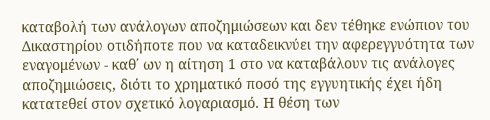καταβολή των ανάλογων αποζημιώσεων και δεν τέθηκε ενώπιον του Δικαστηρίου οτιδήποτε που να καταδεικνύει την αφερεγγυότητα των εναγομένων - καθ΄ ων η αίτηση 1 στο να καταβάλουν τις ανάλογες αποζημιώσεις, διότι το χρηματικό ποσό της εγγυητικής έχει ήδη κατατεθεί στον σχετικό λογαριασμό. Η θέση των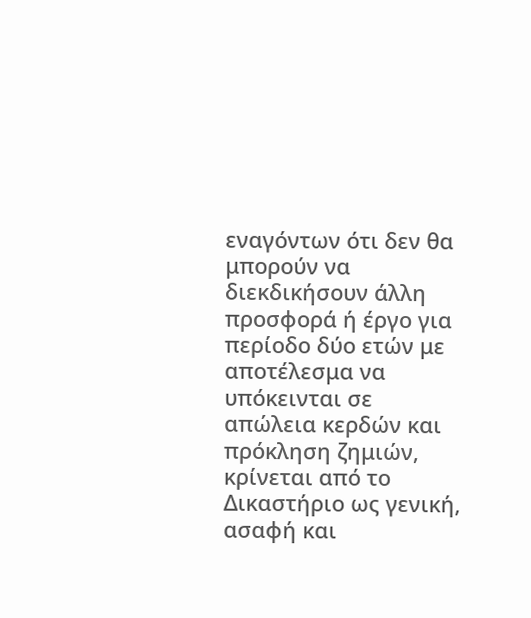εναγόντων ότι δεν θα μπορούν να διεκδικήσουν άλλη προσφορά ή έργο για περίοδο δύο ετών με αποτέλεσμα να υπόκεινται σε απώλεια κερδών και πρόκληση ζημιών, κρίνεται από το Δικαστήριο ως γενική, ασαφή και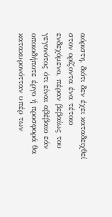αόριστη, διότι δεν έχει καταδειχθεί στον ορίζοντα ένα τέτοιο ενδεχόμενο, πέραν βεβαίως του γεγονότος ότι είναι αβέβαιο εάν οποιοδήποτε έργο ή προσφορά θα κατακυρονότταν υπέρ των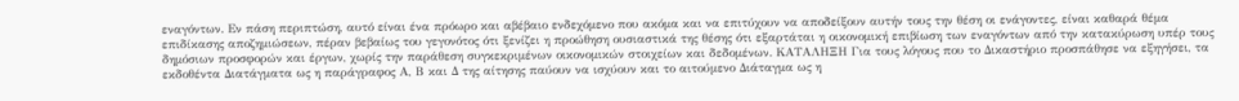εναγόντων. Εν πάση περιπτώση, αυτό είναι ένα πρόωρο και αβέβαιο ενδεχόμενο που ακόμα και να επιτύχουν να αποδείξουν αυτήν τους την θέση οι ενάγοντες, είναι καθαρά θέμα επιδίκασης αποζημιώσεων, πέραν βεβαίως του γεγονότος ότι ξενίζει η προώθηση ουσιαστικά της θέσης ότι εξαρτάται η οικονομική επιβίωση των εναγόντων από την κατακύρωση υπέρ τους δημόσιων προσφορών και έργων, χωρίς την παράθεση συγκεκριμένων οικονομικών στοιχείων και δεδομένων. ΚΑΤΑΛΗΞΗ Για τους λόγους που το Δικαστήριο προσπάθησε να εξηγήσει, τα εκδοθέντα Διατάγματα ως η παράγραφος Α, Β και Δ της αίτησης παύουν να ισχύουν και το αιτούμενο Διάταγμα ως η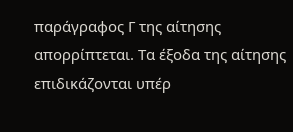παράγραφος Γ της αίτησης απορρίπτεται. Τα έξοδα της αίτησης επιδικάζονται υπέρ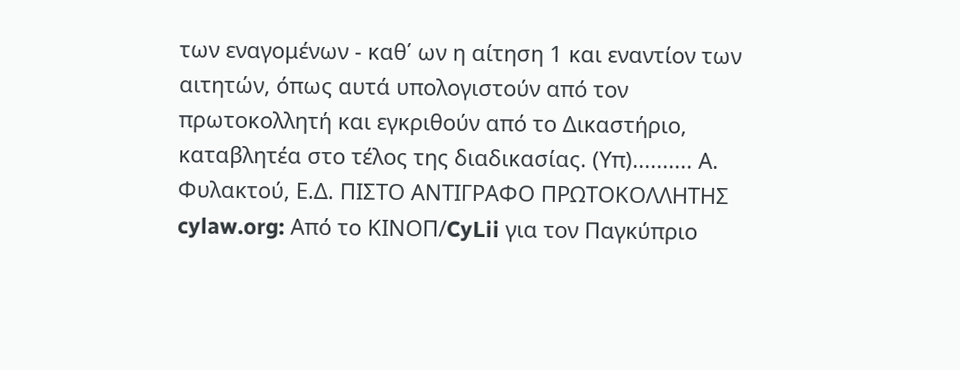των εναγομένων - καθ΄ ων η αίτηση 1 και εναντίον των αιτητών, όπως αυτά υπολογιστούν από τον πρωτοκολλητή και εγκριθούν από το Δικαστήριο, καταβλητέα στο τέλος της διαδικασίας. (Υπ).......... Α. Φυλακτού, Ε.Δ. ΠΙΣΤΟ ΑΝΤΙΓΡΑΦΟ ΠΡΩΤΟΚΟΛΛΗΤΗΣ cylaw.org: Από το ΚΙΝOΠ/CyLii για τον Παγκύπριο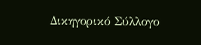Δικηγορικό Σύλλογο